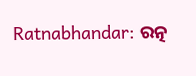Ratnabhandar: ରତ୍ନ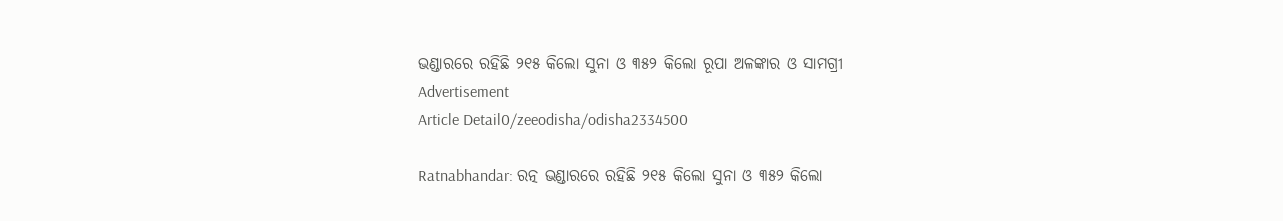ଭଣ୍ଡାରରେ ରହିଛି ୨୧୫ କିଲୋ ସୁନା ଓ ୩୫୨ କିଲୋ ରୂପା ଅଳଙ୍କାର ଓ ସାମଗ୍ରୀ
Advertisement
Article Detail0/zeeodisha/odisha2334500

Ratnabhandar: ରତ୍ନ ଭଣ୍ଡାରରେ ରହିଛି ୨୧୫ କିଲୋ ସୁନା ଓ ୩୫୨ କିଲୋ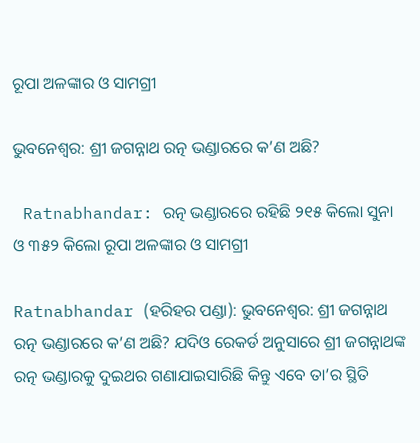ରୂପା ଅଳଙ୍କାର ଓ ସାମଗ୍ରୀ

ଭୁବନେଶ୍ୱର: ଶ୍ରୀ ଜଗନ୍ନାଥ ରତ୍ନ ଭଣ୍ଡାରରେ କ’ଣ ଅଛି?

 Ratnabhandar: ରତ୍ନ ଭଣ୍ଡାରରେ ରହିଛି ୨୧୫ କିଲୋ ସୁନା ଓ ୩୫୨ କିଲୋ ରୂପା ଅଳଙ୍କାର ଓ ସାମଗ୍ରୀ

Ratnabhandar (ହରିହର ପଣ୍ଡା): ଭୁବନେଶ୍ୱର: ଶ୍ରୀ ଜଗନ୍ନାଥ ରତ୍ନ ଭଣ୍ଡାରରେ କ’ଣ ଅଛି? ଯଦିଓ ରେକର୍ଡ ଅନୁସାରେ ଶ୍ରୀ ଜଗନ୍ନାଥଙ୍କ ରତ୍ନ ଭଣ୍ଡାରକୁ ଦୁଇଥର ଗଣାଯାଇସାରିଛି କିନ୍ତୁ ଏବେ ତା’ର ସ୍ଥିତି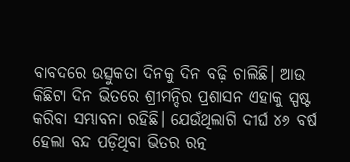ବାବଦରେ ଉତ୍ସୁକତା ଦିନକୁ ଦିନ ବଢ଼ି ଚାଲିଛି। ଆଉ କିଛିଟା ଦିନ ଭିତରେ ଶ୍ରୀମନ୍ଦିର ପ୍ରଶାସନ ଏହାକୁ ସ୍ପଷ୍ଟ କରିବା ସମ୍ଭାବନା ରହିଛି। ଯେଉଁଥିଲାଗି ଦୀର୍ଘ ୪୬ ବର୍ଷ ହେଲା ବନ୍ଦ ପଡ଼ିଥିବା ଭିତର ରତ୍ନ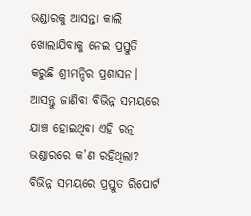ଭଣ୍ଡାରକୁ ଆସନ୍ତା କାଲି ଖୋଲାଯିବାକୁ ନେଇ ପ୍ରସ୍ତୁତି କରୁଛି ଶ୍ରୀମନ୍ଦିର ପ୍ରଶାସନ। ଆସନ୍ତୁ ଜାଣିବା ବିଭିନ୍ନ ସମୟରେ ଯାଞ୍ଚ ହୋଇଥିବା ଏହି ରତ୍ନ ଭଣ୍ଡାରରେ କ’ଣ ରହିଥିଲା? ବିଭିନ୍ନ ସମୟରେ ପ୍ରସ୍ତୁତ ରିପୋର୍ଟ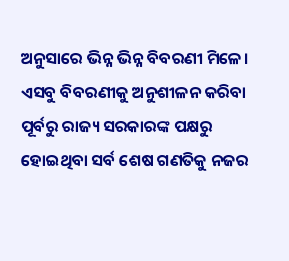ଅନୁସାରେ ଭିନ୍ନ ଭିନ୍ନ ବିବରଣୀ ମିଳେ। ଏସବୁ ବିବରଣୀକୁ ଅନୁଶୀଳନ କରିବା ପୂର୍ବରୁ ରାଜ୍ୟ ସରକାରଙ୍କ ପକ୍ଷରୁ ହୋଇଥିବା ସର୍ବ ଶେଷ ଗଣତିକୁ ନଜର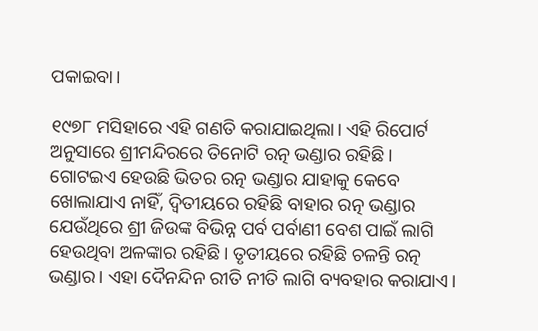ପକାଇବା।

୧୯୭୮ ମସିହାରେ ଏହି ଗଣତି କରାଯାଇଥିଲା। ଏହି ରିପୋର୍ଟ ଅନୁସାରେ ଶ୍ରୀମନ୍ଦିରରେ ତିନୋଟି ରତ୍ନ ଭଣ୍ଡାର ରହିଛି।  ଗୋଟଇଏ ହେଉଛି ଭିତର ରତ୍ନ ଭଣ୍ଡାର ଯାହାକୁ କେବେ ଖୋଲାଯାଏ ନାହିଁ, ଦ୍ୱିତୀୟରେ ରହିଛି ବାହାର ରତ୍ନ ଭଣ୍ଡାର ଯେଉଁଥିରେ ଶ୍ରୀ ଜିଉଙ୍କ ବିଭିନ୍ନ ପର୍ବ ପର୍ବାଣୀ ବେଶ ପାଇଁ ଲାଗି ହେଉଥିବା ଅଳଙ୍କାର ରହିଛି। ତୃତୀୟରେ ରହିଛି ଚଳନ୍ତି ରତ୍ନ ଭଣ୍ଡାର। ଏହା ଦୈନନ୍ଦିନ ରୀତି ନୀତି ଲାଗି ବ୍ୟବହାର କରାଯାଏ।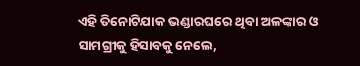ଏହି ତିନୋଟିଯାକ ଭଣ୍ଡାରଘରେ ଥିବା ଅଳଙ୍କାର ଓ ସାମଗ୍ରୀକୁ ହିସାବକୁ ନେଲେ,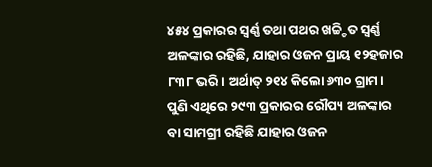୪୫୪ ପ୍ରକାରର ସ୍ୱର୍ଣ୍ଣ ତଥା ପଥର ଖଚ୍ଚ୍ଚିତ ସ୍ୱର୍ଣ୍ଣ ଅଳଙ୍କାର ରହିଛି, ଯାହାର ଓଜନ ପ୍ରାୟ ୧୨ହଜାର ୮୩୮ ଭରି। ଅର୍ଥାତ୍‍ ୨୧୪ କିଲୋ ୬୩୦ ଗ୍ରାମ।  ପୁଣି ଏଥିରେ ୨୯୩ ପ୍ରକାରର ରୌପ୍ୟ ଅଳଙ୍କାର ବା ସାମଗ୍ରୀ ରହିଛି ଯାହାର ଓଜନ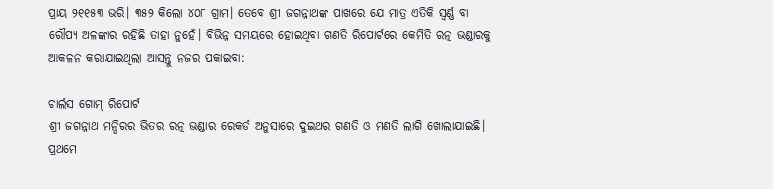ପ୍ରାୟ ୨୧୧୫୩ ଭରି। ୩୫୨ କିଲୋ ୪୦୮ ଗ୍ରାମ। ତେବେ ଶ୍ରୀ ଜଗନ୍ନାଥଙ୍କ ପାଖରେ ଯେ ମାତ୍ର ଏତିକି ସ୍ୱର୍ଣ୍ଣ ବା ରୌପ୍ୟ ଅଳଙ୍କାର ରହିଛି ତାହା ନୁହେଁ। ବିଭିନ୍ନ ସମୟରେ ହୋଇଥିବା ଗଣତି ରିପୋର୍ଟରେ କେମିତି ରତ୍ନ ଭଣ୍ଡାରକୁ ଆକଳନ କରାଯାଇଥିଲା ଆସନ୍ତୁ ନଜର ପକାଇବା:

ଚାର୍ଲସ ଗୋମ୍‍ ରିପୋର୍ଟ
ଶ୍ରୀ ଜଗନ୍ନାଥ ମନ୍ଦିରର ଭିତର ରତ୍ନ ଭଣ୍ଡାର ରେକର୍ଡ ଅନୁସାରେ ଦୁଇଥର ଗଣତି ଓ ମଣତି ଲାଗି ଖୋଲାଯାଇଛି। ପ୍ରଥମେ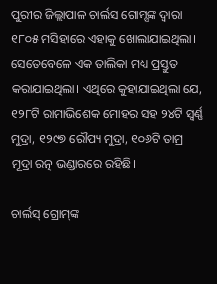ପୁରୀର ଜିଲ୍ଲାପାଳ ଚାର୍ଲସ ଗୋମ୍ସଙ୍କ ଦ୍ୱାରା ୧୮୦୫ ମସିହାରେ ଏହାକୁ ଖୋଲାଯାଇଥିଲା। ସେତେବେଳେ ଏକ ତାଲିକା ମଧ୍ୟ ପ୍ରସ୍ତୁତ କରାଯାଇଥିଲା। ଏଥିରେ କୁହାଯାଇଥିଲା ଯେ, ୧୨୮ଟି ରାମାଭିଶେକ ମୋହର ସହ ୨୪ଟି ସ୍ୱର୍ଣ୍ଣ ମୁଦ୍ରା, ୧୨୯୭ ରୌପ୍ୟ ମୁଦ୍ରା, ୧୦୬ଟି ତାମ୍ର ମୂଦ୍ରା ରତ୍ନ ଭଣ୍ଡାରରେ ରହିଛି।

ଚାର୍ଲସ୍‍ ଗ୍ରୋମ୍‍ଙ୍କ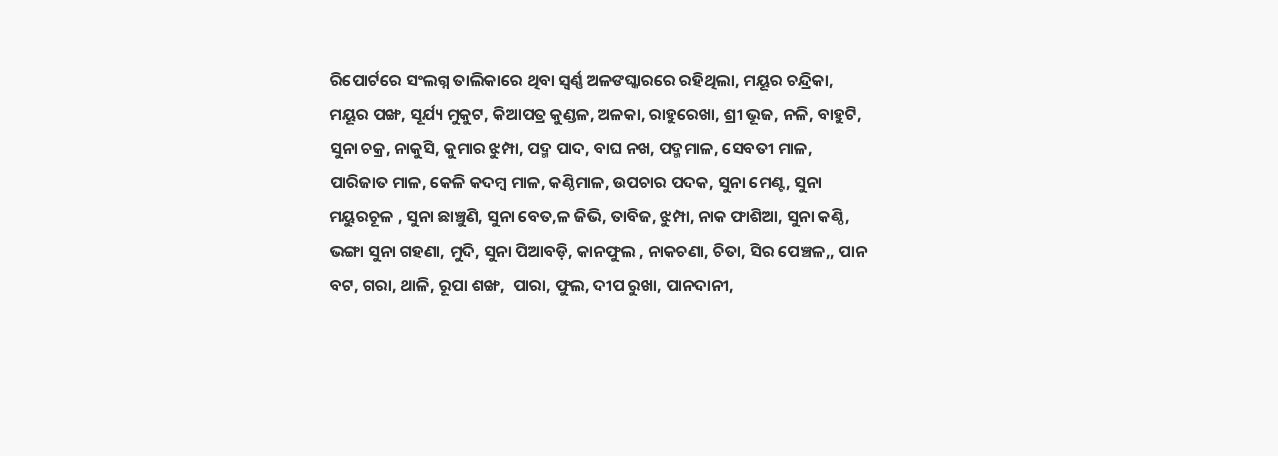ରିପୋର୍ଟରେ ସଂଲଗ୍ନ ତାଲିକାରେ ଥିବା ସ୍ୱର୍ଣ୍ଣ ଅଳଙଘ୍କାରରେ ରହିଥିଲା, ମୟୂର ଚନ୍ଦ୍ରିକା, ମୟୂର ପଙ୍ଖ, ସୂର୍ଯ୍ୟ ମୁକୁଟ, କିଆପତ୍ର କୁଣ୍ଡଳ, ଅଳକା, ରାହୁରେଖା, ଶ୍ରୀ ଭୂଜ, ନଳି, ବାହୁଟି, ସୁନା ଚକ୍ର, ନାକୁସି, କୁମାର ଝୁମ୍ପା, ପଦ୍ମ ପାଦ, ବାଘ ନଖ, ପଦ୍ମମାଳ, ସେବତୀ ମାଳ, ପାରିଜାତ ମାଳ, କେଳି କଦମ୍ବ ମାଳ, କଣ୍ଠିମାଳ, ଉପଚାର ପଦକ, ସୁନା ମେଣ୍ଟ, ସୁନା ମୟୁରଚୂଳ , ସୁନା ଛାଞ୍ଚୁଣି, ସୁନା ବେତ,ଳ ଜିଭି, ତାବିଜ, ଝୁମ୍ପା, ନାକ ଫାଶିଆ, ସୁନା କଣ୍ଠି, ଭଙ୍ଗା ସୁନା ଗହଣା, ମୁଦି, ସୁନା ପିଆବଡ଼ି, କାନଫୁଲ , ନାକଚଣା, ଚିତା, ସିର ପେଞ୍ଚଳ,, ପାନ ବଟ, ଗରା, ଥାଳି, ରୂପା ଶଙ୍ଖ,  ପାରା, ଫୁଲ, ଦୀପ ରୁଖା, ପାନଦାନୀ,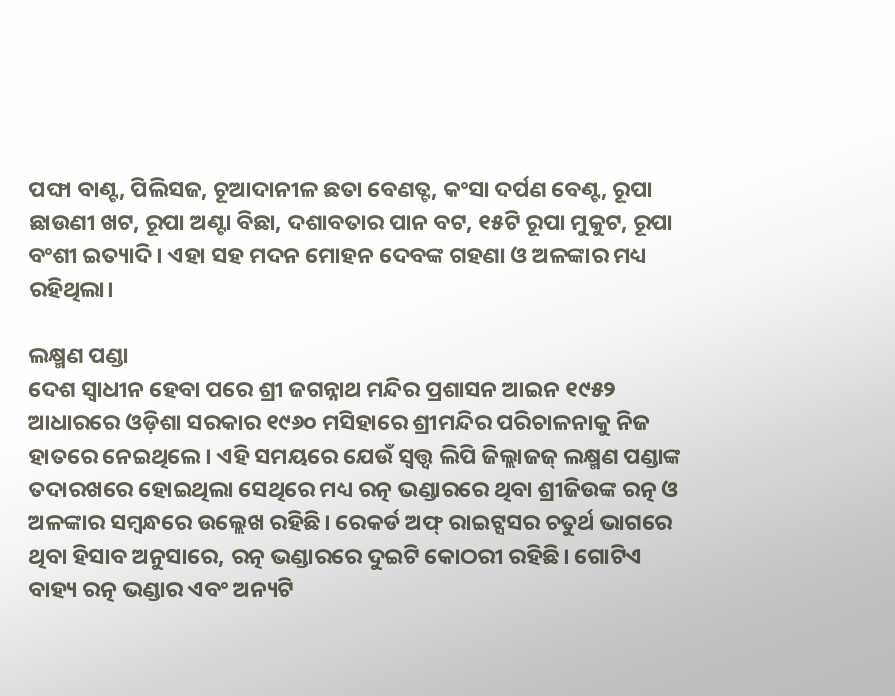ପଙ୍ଘା ବାଣ୍ଟ, ପିଲିସଜ, ଚୂଆଦାନୀଳ ଛତା ବେଣତ୍ଟ, କଂସା ଦର୍ପଣ ବେଣ୍ଟ, ରୂପା ଛାଉଣୀ ଖଟ, ରୂପା ଅଣ୍ଟା ବିଛା, ଦଶାବତାର ପାନ ବଟ, ୧୫ଟି ରୂପା ମୁକୁଟ, ରୂପା ବଂଶୀ ଇତ୍ୟାଦି। ଏହା ସହ ମଦନ ମୋହନ ଦେବଙ୍କ ଗହଣା ଓ ଅଳଙ୍କାର ମଧ୍ୟ ରହିଥିଲା।

ଲକ୍ଷ୍ମଣ ପଣ୍ଡା
ଦେଶ ସ୍ୱାଧୀନ ହେବା ପରେ ଶ୍ରୀ ଜଗନ୍ନାଥ ମନ୍ଦିର ପ୍ରଶାସନ ଆଇନ ୧୯୫୨ ଆଧାରରେ ଓଡ଼ିଶା ସରକାର ୧୯୬୦ ମସିହାରେ ଶ୍ରୀମନ୍ଦିର ପରିଚାଳନାକୁ ନିଜ ହାତରେ ନେଇଥିଲେ। ଏହି ସମୟରେ ଯେଉଁ ସ୍ୱତ୍ତ୍ୱ ଲିପି ଜିଲ୍ଲାଜଜ୍‍ ଲକ୍ଷ୍ମଣ ପଣ୍ଡାଙ୍କ ତଦାରଖରେ ହୋଇଥିଲା ସେଥିରେ ମଧ୍ୟ ରତ୍ନ ଭଣ୍ଡାରରେ ଥିବା ଶ୍ରୀଜିଉଙ୍କ ରତ୍ନ ଓ ଅଳଙ୍କାର ସମ୍ବନ୍ଧରେ ଉଲ୍ଲେଖ ରହିଛି। ରେକର୍ଡ ଅଫ୍‍ ରାଇଟ୍ସସର ଚତୁର୍ଥ ଭାଗରେ ଥିବା ହିସାବ ଅନୁସାରେ, ରତ୍ନ ଭଣ୍ଡାରରେ ଦୁଇଟି କୋଠରୀ ରହିଛି। ଗୋଟିଏ ବାହ୍ୟ ରତ୍ନ ଭଣ୍ଡାର ଏବଂ ଅନ୍ୟଟି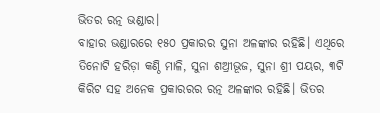ଭିତର ରତ୍ନ ଭଣ୍ଡାର।
ବାହାର ଭଣ୍ଡାରରେ ୧୫୦ ପ୍ରକାରର ସୁନା ଅଳଙ୍କାର ରହିଛି। ଏଥିରେ ତିନୋଟି ହରିଡ଼ା କଣ୍ଠି ମାଳି, ସୁନା ଶଅ୍ରୀଭୂଜ, ସୁନା ଶ୍ରୀ ପୟର, ୩ଟି କିରିଟ ସହ ଅନେକ ପ୍ରକାରରର ରତ୍ନ ଅଳଙ୍କାର ରହିଛି। ଭିତର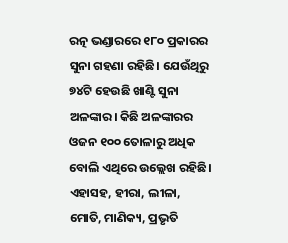ରତ୍ନ ଭଣ୍ଡାରରେ ୧୮୦ ପ୍ରକାରର ସୁନା ଗହଣା ରହିଛି। ଯେଉଁଥିରୁ ୭୪ଟି ହେଉଛି ଖାଣ୍ଟି ସୁନା ଅଳଙ୍କାର। କିଛି ଅଳଙ୍କାରର ଓଜନ ୧୦୦ ତୋଳାରୁ ଅଧିକ ବୋଲି ଏଥିରେ ଉଲ୍ଲେଖ ରହିଛି। ଏହାସହ, ହୀରା, ଲୀଳା, ମୋତି, ମାଣିକ୍ୟ, ପ୍ରଭୃତି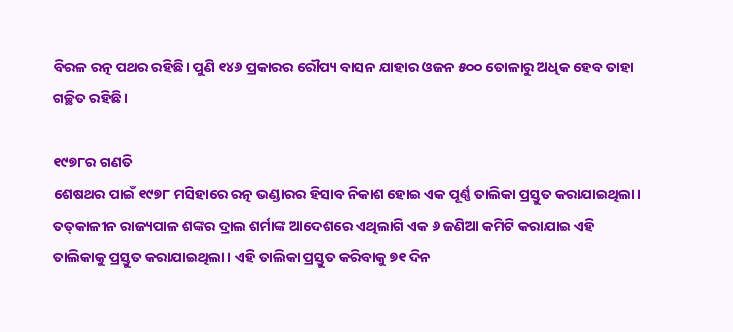ବିରଳ ରତ୍ନ ପଥର ରହିଛି। ପୁଣି ୧୪୬ ପ୍ରକାରର ରୌପ୍ୟ ବାସନ ଯାହାର ଓଜନ ୫୦୦ ତୋଳାରୁ ଅଧିକ ହେବ ତାହା ଗଚ୍ଛିତ ରହିଛି।

୧୯୭୮ର ଗଣତି
ଶେଷଥର ପାଇଁ ୧୯୭୮ ମସିହାରେ ରତ୍ନ ଭଣ୍ଡାରର ହିସାବ ନିକାଶ ହୋଇ ଏକ ପୂର୍ଣ୍ଣ ତାଲିକା ପ୍ରସ୍ତୁତ କରାଯାଇଥିଲା। ତତ୍‍କାଳୀନ ରାଜ୍ୟପାଳ ଶଙ୍କର ଦ୍ରାଲ ଶର୍ମାଙ୍କ ଆଦେଶରେ ଏଥିଲାଗି ଏକ ୬ ଜଣିଆ କମିଟି କରାଯାଇ ଏହି ତାଲିକାକୁ ପ୍ରସ୍ତୁତ କରାଯାଇଥିଲା। ଏହି ତାଲିକା ପ୍ରସ୍ତୁତ କରିବାକୁ ୭୧ ଦିନ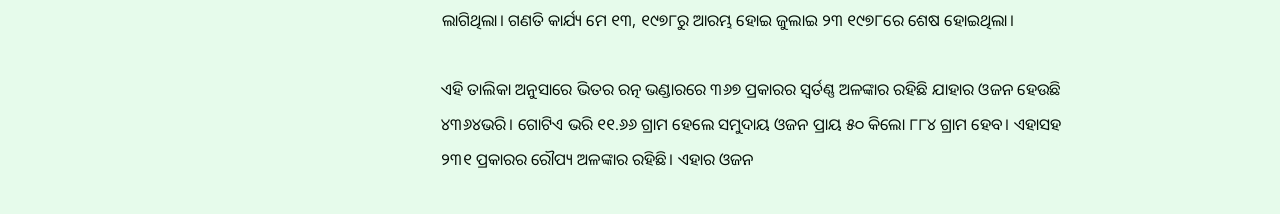ଲାଗିଥିଲା। ଗଣତି କାର୍ଯ୍ୟ ମେ ୧୩, ୧୯୭୮ରୁ ଆରମ୍ଭ ହୋଇ ଜୁଲାଇ ୨୩ ୧୯୭୮ରେ ଶେଷ ହୋଇଥିଲା।

ଏହି ତାଲିକା ଅନୁସାରେ ଭିତର ରତ୍ନ ଭଣ୍ଡାରରେ ୩୬୭ ପ୍ରକାରର ସ୍ୱର୍ତଣ୍ଣ ଅଳଙ୍କାର ରହିଛି ଯାହାର ଓଜନ ହେଉଛି ୪୩୬୪ଭରି। ଗୋଟିଏ ଭରି ୧୧.୬୬ ଗ୍ରାମ ହେଲେ ସମୁଦାୟ ଓଜନ ପ୍ରାୟ ୫୦ କିଲୋ ୮୮୪ ଗ୍ରାମ ହେବ। ଏହାସହ ୨୩୧ ପ୍ରକାରର ରୌପ୍ୟ ଅଳଙ୍କାର ରହିଛି। ଏହାର ଓଜନ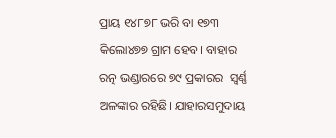ପ୍ରାୟ ୧୪୮୭୮ ଭରି ବା ୧୭୩ କିଲୋ୪୭୭ ଗ୍ରାମ ହେବ। ବାହାର ରତ୍ନ ଭଣ୍ଡାରରେ ୭୯ ପ୍ରକାରର  ସ୍ୱର୍ଣ୍ଣ ଅଳଙ୍କାର ରହିଛି। ଯାହାରସମୁଦାୟ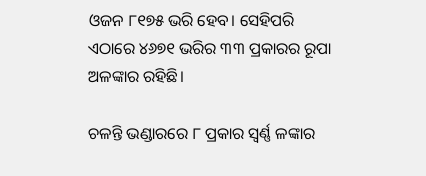ଓଜନ ୮୧୭୫ ଭରି ହେବ। ସେହିପରି ଏଠାରେ ୪୬୭୧ ଭରିର ୩୩ ପ୍ରକାରର ରୂପା ଅଳଙ୍କାର ରହିଛି।

ଚଳନ୍ତି ଭଣ୍ଡାରରେ ୮ ପ୍ରକାର ସ୍ୱର୍ଣ୍ଣ ଳଙ୍କାର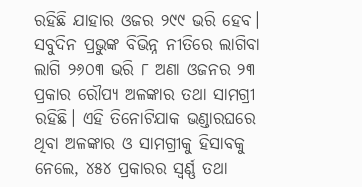ରହିଛି ଯାହାର ଓଜର ୨୯୯ ଭରି ହେବ। ସବୁଦିନ ପ୍ରଭୁଙ୍କ ବିଭିନ୍ନ ନୀତିରେ ଲାଗିବା ଲାଗି ୨୬୦୩ ଭରି ୮ ଅଣା ଓଜନର ୨୩ ପ୍ରକାର ରୌପ୍ୟ ଅଳଙ୍କାର ତଥା ସାମଗ୍ରୀ ରହିଛି। ଏହି ତିନୋଟିଯାକ ଭଣ୍ଡାରଘରେ ଥିବା ଅଳଙ୍କାର ଓ ସାମଗ୍ରୀକୁ ହିସାବକୁ ନେଲେ, ୪୫୪ ପ୍ରକାରର ସ୍ୱର୍ଣ୍ଣ ତଥା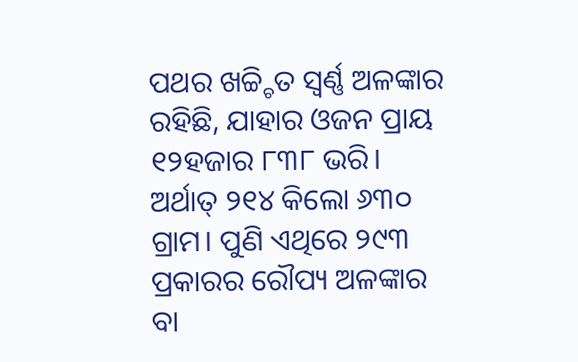ପଥର ଖଚ୍ଚ୍ଚିତ ସ୍ୱର୍ଣ୍ଣ ଅଳଙ୍କାର ରହିଛି, ଯାହାର ଓଜନ ପ୍ରାୟ ୧୨ହଜାର ୮୩୮ ଭରି। ଅର୍ଥାତ୍‍ ୨୧୪ କିଲୋ ୬୩୦ ଗ୍ରାମ। ପୁଣି ଏଥିରେ ୨୯୩ ପ୍ରକାରର ରୌପ୍ୟ ଅଳଙ୍କାର ବା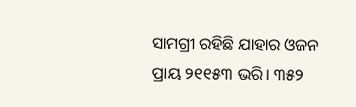ସାମଗ୍ରୀ ରହିଛି ଯାହାର ଓଜନ ପ୍ରାୟ ୨୧୧୫୩ ଭରି। ୩୫୨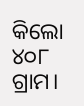କିଲୋ ୪୦୮ ଗ୍ରାମ।